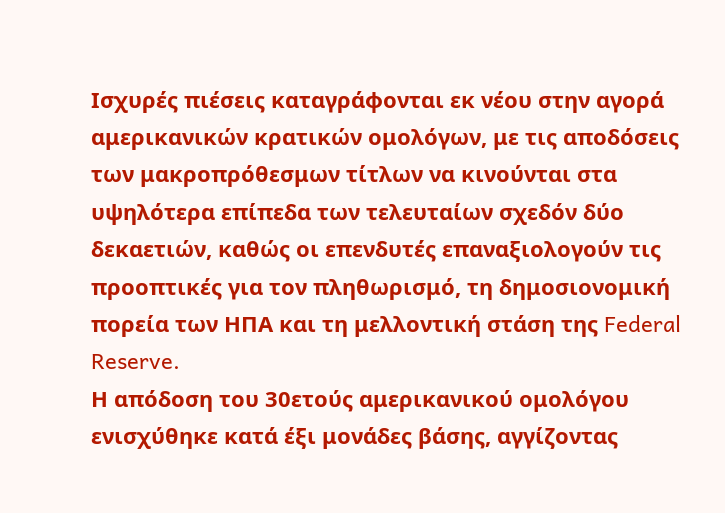Ισχυρές πιέσεις καταγράφονται εκ νέου στην αγορά αμερικανικών κρατικών ομολόγων, με τις αποδόσεις των μακροπρόθεσμων τίτλων να κινούνται στα υψηλότερα επίπεδα των τελευταίων σχεδόν δύο δεκαετιών, καθώς οι επενδυτές επαναξιολογούν τις προοπτικές για τον πληθωρισμό, τη δημοσιονομική πορεία των ΗΠΑ και τη μελλοντική στάση της Federal Reserve.
Η απόδοση του 30ετούς αμερικανικού ομολόγου ενισχύθηκε κατά έξι μονάδες βάσης, αγγίζοντας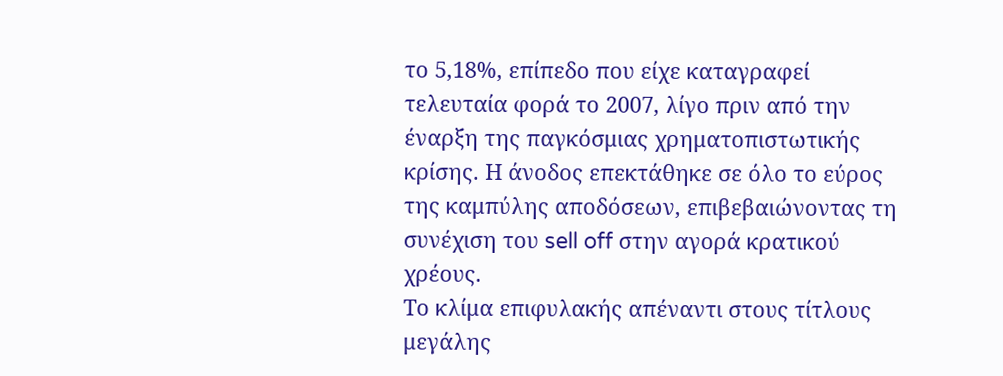το 5,18%, επίπεδο που είχε καταγραφεί τελευταία φορά το 2007, λίγο πριν από την έναρξη της παγκόσμιας χρηματοπιστωτικής κρίσης. Η άνοδος επεκτάθηκε σε όλο το εύρος της καμπύλης αποδόσεων, επιβεβαιώνοντας τη συνέχιση του sell off στην αγορά κρατικού χρέους.
Το κλίμα επιφυλακής απέναντι στους τίτλους μεγάλης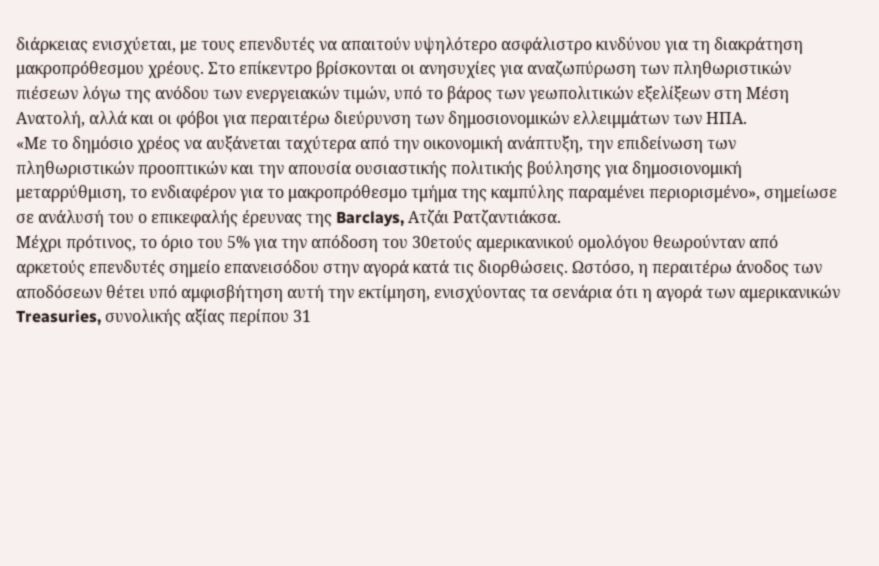διάρκειας ενισχύεται, με τους επενδυτές να απαιτούν υψηλότερο ασφάλιστρο κινδύνου για τη διακράτηση μακροπρόθεσμου χρέους. Στο επίκεντρο βρίσκονται οι ανησυχίες για αναζωπύρωση των πληθωριστικών πιέσεων λόγω της ανόδου των ενεργειακών τιμών, υπό το βάρος των γεωπολιτικών εξελίξεων στη Μέση Ανατολή, αλλά και οι φόβοι για περαιτέρω διεύρυνση των δημοσιονομικών ελλειμμάτων των ΗΠΑ.
«Με το δημόσιο χρέος να αυξάνεται ταχύτερα από την οικονομική ανάπτυξη, την επιδείνωση των πληθωριστικών προοπτικών και την απουσία ουσιαστικής πολιτικής βούλησης για δημοσιονομική μεταρρύθμιση, το ενδιαφέρον για το μακροπρόθεσμο τμήμα της καμπύλης παραμένει περιορισμένο», σημείωσε σε ανάλυσή του ο επικεφαλής έρευνας της Barclays, Ατζάι Ρατζαντιάκσα.
Μέχρι πρότινος, το όριο του 5% για την απόδοση του 30ετούς αμερικανικού ομολόγου θεωρούνταν από αρκετούς επενδυτές σημείο επανεισόδου στην αγορά κατά τις διορθώσεις. Ωστόσο, η περαιτέρω άνοδος των αποδόσεων θέτει υπό αμφισβήτηση αυτή την εκτίμηση, ενισχύοντας τα σενάρια ότι η αγορά των αμερικανικών Treasuries, συνολικής αξίας περίπου 31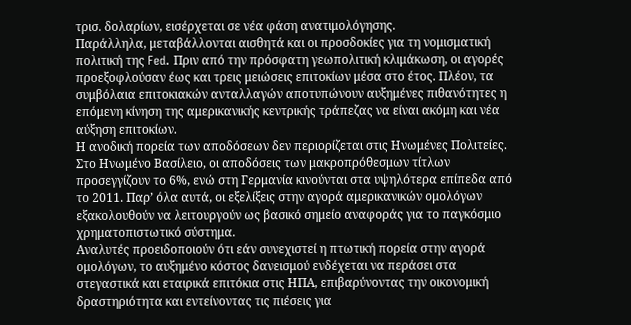τρισ. δολαρίων, εισέρχεται σε νέα φάση ανατιμολόγησης.
Παράλληλα, μεταβάλλονται αισθητά και οι προσδοκίες για τη νομισματική πολιτική της Fed. Πριν από την πρόσφατη γεωπολιτική κλιμάκωση, οι αγορές προεξοφλούσαν έως και τρεις μειώσεις επιτοκίων μέσα στο έτος. Πλέον, τα συμβόλαια επιτοκιακών ανταλλαγών αποτυπώνουν αυξημένες πιθανότητες η επόμενη κίνηση της αμερικανικής κεντρικής τράπεζας να είναι ακόμη και νέα αύξηση επιτοκίων.
Η ανοδική πορεία των αποδόσεων δεν περιορίζεται στις Ηνωμένες Πολιτείες. Στο Ηνωμένο Βασίλειο, οι αποδόσεις των μακροπρόθεσμων τίτλων προσεγγίζουν το 6%, ενώ στη Γερμανία κινούνται στα υψηλότερα επίπεδα από το 2011. Παρ’ όλα αυτά, οι εξελίξεις στην αγορά αμερικανικών ομολόγων εξακολουθούν να λειτουργούν ως βασικό σημείο αναφοράς για το παγκόσμιο χρηματοπιστωτικό σύστημα.
Αναλυτές προειδοποιούν ότι εάν συνεχιστεί η πτωτική πορεία στην αγορά ομολόγων, το αυξημένο κόστος δανεισμού ενδέχεται να περάσει στα στεγαστικά και εταιρικά επιτόκια στις ΗΠΑ, επιβαρύνοντας την οικονομική δραστηριότητα και εντείνοντας τις πιέσεις για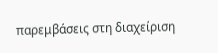παρεμβάσεις στη διαχείριση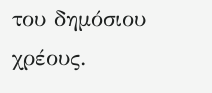του δημόσιου χρέους.